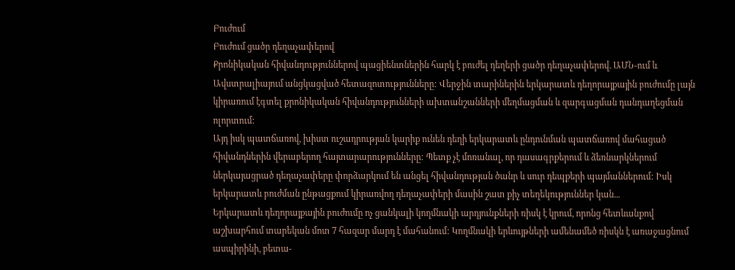Բուժում
Բուժում ցածր դեղաչափերով
Քրոնիկական հիվանդություններով պացիենտներին հարկ է բուժել դեղերի ցածր դեղաչափերով. ԱՄՆ-ում և Ավստրալիայում անցկացված հետազոտությունները: Վերջին տարիներին երկարատև դեղորայքային բուժումը լայն կիրառում էգտել քրոնիկական հիվանդությունների ախտանշանների մեղմացման և զարգացման դանդաղեցման ոլորտում:
Այդ իսկ պատճառով, խիստ ուշադրության կարիք ունեն դեղի երկարատև ընդունման պատճառով մահացած հիվանդներին վերաբերող հայտարարությունները: Պետք չէ մոռանալ, որ դասագրքերում և ձեռնարկներում ներկայացրած դեղաչափերը փորձարկում են անցել հիվանդության ծանր և սուր դեպքերի պայմաններում: Իսկ երկարատև բուժման ընթացքում կիրառվող դեղաչափերի մասին շատ քիչ տեղեկություններ կան...
Երկարատև դեղորայքային բուժումը ոչ ցանկալի կողմնակի արդյունքների ռիսկ է կրում, որոնց հետևանքով աշխարհում տարեկան մոտ 7 հազար մարդ է մահանում: Կողմնակի երևույթների ամենամեծ ռիսկն է առաջացնում ասպիրինի, բետա-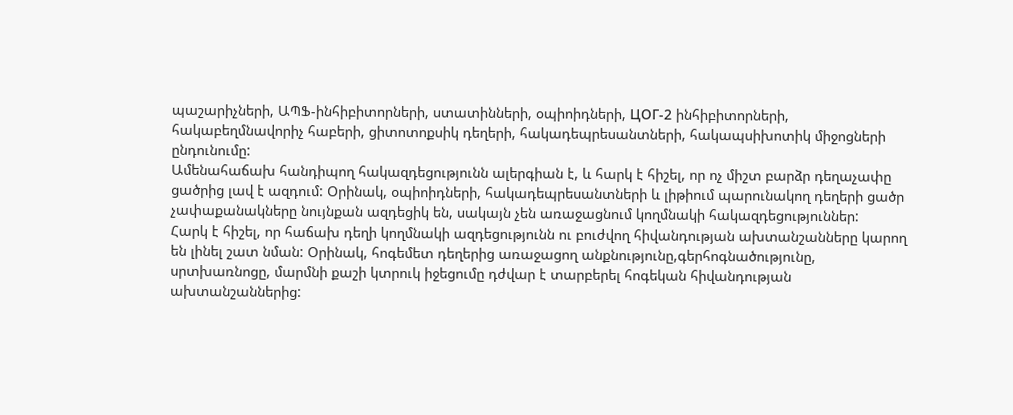պաշարիչների, ԱՊՖ-ինհիբիտորների, ստատինների, օպիոիդների, ЦОГ-2 ինհիբիտորների, հակաբեղմնավորիչ հաբերի, ցիտոտոքսիկ դեղերի, հակադեպրեսանտների, հակապսիխոտիկ միջոցների ընդունումը:
Ամենահաճախ հանդիպող հակազդեցությունն ալերգիան է, և հարկ է հիշել, որ ոչ միշտ բարձր դեղաչափը ցածրից լավ է ազդում: Օրինակ, օպիոիդների, հակադեպրեսանտների և լիթիում պարունակող դեղերի ցածր չափաքանակները նույնքան ազդեցիկ են, սակայն չեն առաջացնում կողմնակի հակազդեցություններ:
Հարկ է հիշել, որ հաճախ դեղի կողմնակի ազդեցությունն ու բուժվող հիվանդության ախտանշանները կարող են լինել շատ նման: Օրինակ, հոգեմետ դեղերից առաջացող անքնությունը,գերհոգնածությունը, սրտխառնոցը, մարմնի քաշի կտրուկ իջեցումը դժվար է տարբերել հոգեկան հիվանդության ախտանշաններից: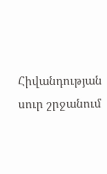Հիվանդության սուր շրջանում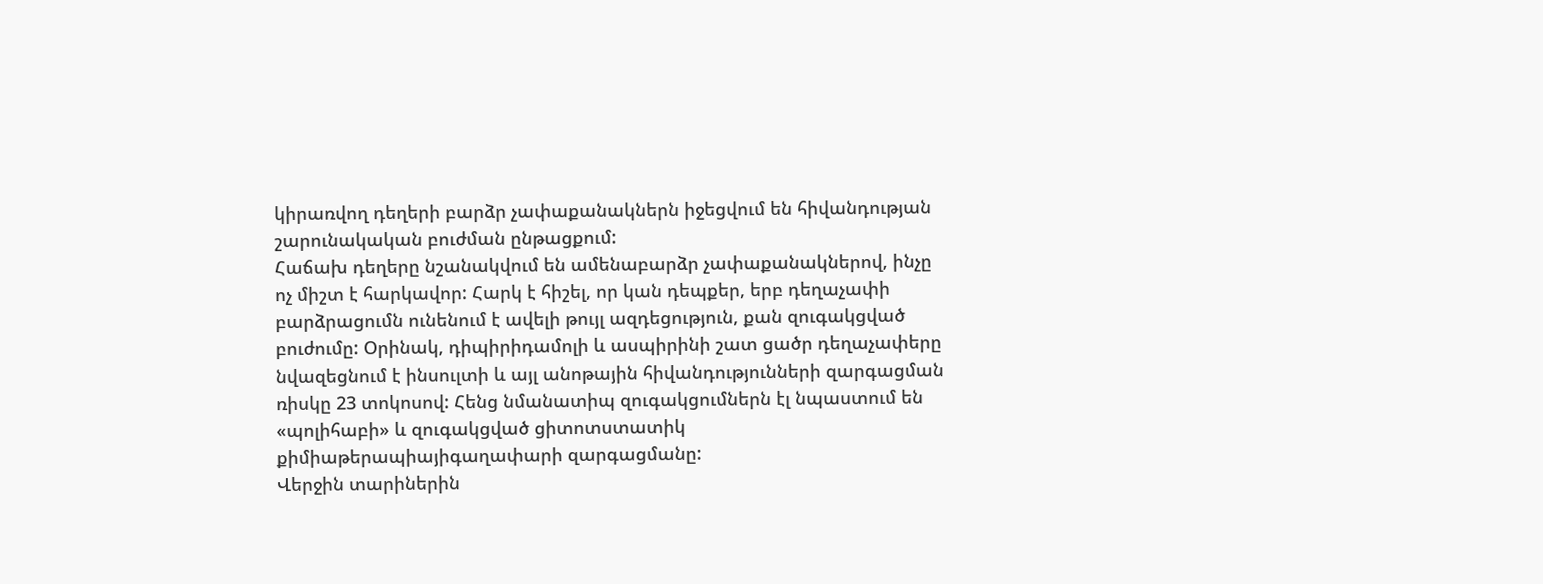կիրառվող դեղերի բարձր չափաքանակներն իջեցվում են հիվանդության շարունակական բուժման ընթացքում:
Հաճախ դեղերը նշանակվում են ամենաբարձր չափաքանակներով, ինչը ոչ միշտ է հարկավոր: Հարկ է հիշել, որ կան դեպքեր, երբ դեղաչափի բարձրացումն ունենում է ավելի թույլ ազդեցություն, քան զուգակցված բուժումը: Օրինակ, դիպիրիդամոլի և ասպիրինի շատ ցածր դեղաչափերը նվազեցնում է ինսուլտի և այլ անոթային հիվանդությունների զարգացման ռիսկը 23 տոկոսով: Հենց նմանատիպ զուգակցումներն էլ նպաստում են «պոլիհաբի» և զուգակցված ցիտոտստատիկ քիմիաթերապիայիգաղափարի զարգացմանը:
Վերջին տարիներին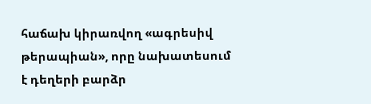հաճախ կիրառվող «ագրեսիվ թերապիան», որը նախատեսում է դեղերի բարձր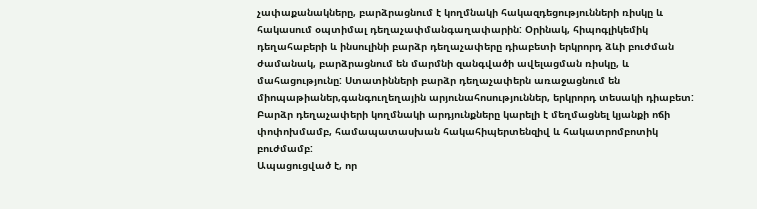չափաքանակները, բարձրացնում է կողմնակի հակազդեցությունների ռիսկը և հակասում օպտիմալ դեղաչափմանգաղափարին: Օրինակ, հիպոգլիկեմիկ դեղահաբերի և ինսուլինի բարձր դեղաչափերը դիաբետի երկրորդ ձևի բուժման ժամանակ, բարձրացնում են մարմնի զանգվածի ավելացման ռիսկը, և մահացությունը: Ստատինների բարձր դեղաչափերն առաջացնում են միոպաթիաներ,գանգուղեղային արյունահոսություններ, երկրորդ տեսակի դիաբետ: Բարձր դեղաչափերի կողմնակի արդյունքները կարելի է մեղմացնել կյանքի ոճի փոփոխմամբ, համապատասխան հակահիպերտենզիվ և հակատրոմբոտիկ բուժմամբ:
Ապացուցված է, որ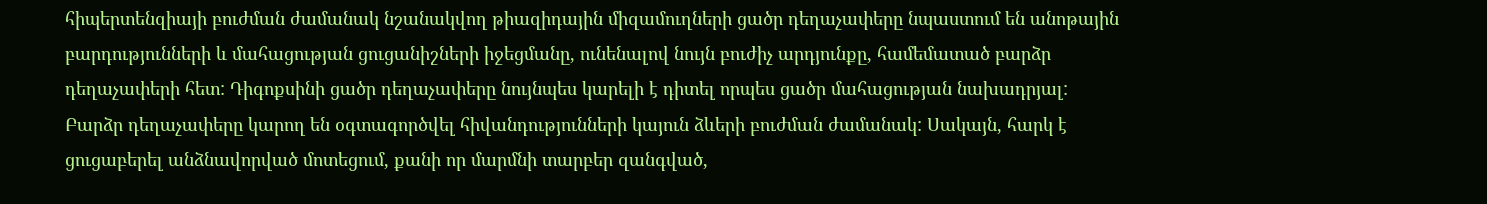հիպերտենզիայի բուժման ժամանակ նշանակվող թիազիդային միզամուղների ցածր դեղաչափերը նպաստում են անոթային բարդությունների և մահացության ցուցանիշների իջեցմանը, ունենալով նույն բուժիչ արդյունքը, համեմատած բարձր դեղաչափերի հետ: Դիգոքսինի ցածր դեղաչափերը նույնպես կարելի է դիտել որպես ցածր մահացության նախադրյալ:
Բարձր դեղաչափերը կարող են օգտագործվել հիվանդությունների կայուն ձևերի բուժման ժամանակ: Սակայն, հարկ է ցուցաբերել անձնավորված մոտեցում, քանի որ մարմնի տարբեր զանգված,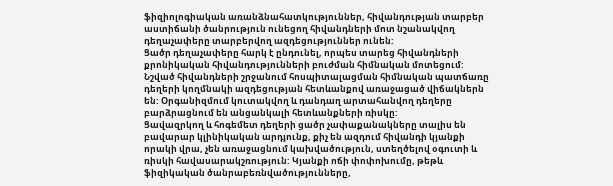ֆիզիոլոգիական առանձնահատկություններ, հիվանդության տարբեր աստիճանի ծանրություն ունեցող հիվանդների մոտ նշանակվող դեղաչափերը տարբերվող ազդեցություններ ունեն:
Ցածր դեղաչափերը հարկ է ընդունել, որպես տարեց հիվանդների քրոնիկական հիվանդությունների բուժման հիմնական մոտեցում: Նշված հիվանդների շրջանում հոսպիտալացման հիմնական պատճառը դեղերի կողմնակի ազդեցության հետևանքով առաջացած վիճակներն են: Օրգանիզմում կուտակվող և դանդաղ արտահանվող դեղերը բարձրացնում են անցանկալի հետևանքների ռիսկը:
Ցավազրկող և հոգեմետ դեղերի ցածր չափաքանակները տալիս են բավարար կլինիկական արդյունք, քիչ են ազդում հիվանդի կյանքի որակի վրա, չեն առաջացնում կախվածություն, ստեղծելով օգուտի և ռիսկի հավասարակշռություն: Կյանքի ոճի փոփոխումը, թեթև ֆիզիկական ծանրաբեռնվածությունները,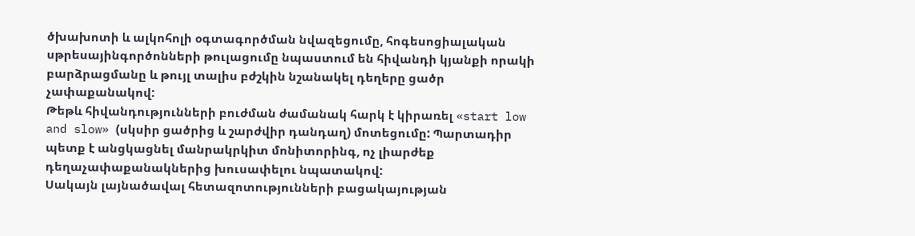ծխախոտի և ալկոհոլի օգտագործման նվազեցումը, հոգեսոցիալական սթրեսայինգործոնների թուլացումը նպաստում են հիվանդի կյանքի որակի բարձրացմանը և թույլ տալիս բժշկին նշանակել դեղերը ցածր չափաքանակով:
Թեթև հիվանդությունների բուժման ժամանակ հարկ է կիրառել «start low and slow» (սկսիր ցածրից և շարժվիր դանդաղ) մոտեցումը: Պարտադիր պետք է անցկացնել մանրակրկիտ մոնիտորինգ, ոչ լիարժեք դեղաչափաքանակներից խուսափելու նպատակով:
Սակայն լայնածավալ հետազոտությունների բացակայության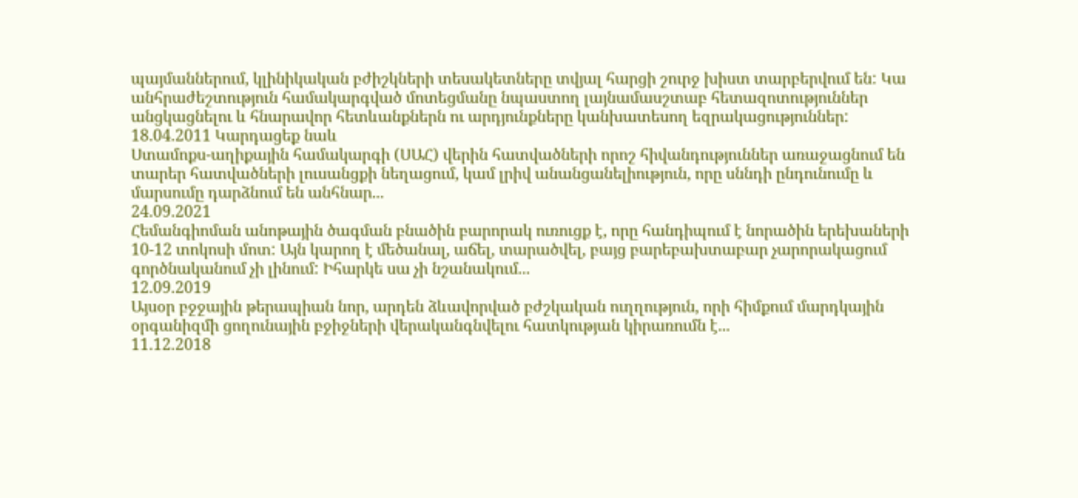պայմաններում, կլինիկական բժիշկների տեսակետները տվյալ հարցի շուրջ խիստ տարբերվում են: Կա անհրաժեշտություն համակարգված մոտեցմանը նպաստող լայնամասշտաբ հետազոտություններ անցկացնելու և հնարավոր հետևանքներն ու արդյունքները կանխատեսող եզրակացություններ:
18.04.2011 Կարդացեք նաև
Ստամոքս-աղիքային համակարգի (ՍԱՀ) վերին հատվածների որոշ հիվանդություններ առաջացնում են տարեր հատվածների լուսանցքի նեղացում, կամ լրիվ անանցանելիություն, որը սննդի ընդունումը և մարսումը դարձնում են անհնար...
24.09.2021
Հեմանգիոման անոթային ծագման բնածին բարորակ ուռուցք է, որը հանդիպում է նորածին երեխաների 10-12 տոկոսի մոտ: Այն կարող է մեծանալ, աճել, տարածվել, բայց բարեբախտաբար չարորակացում գործնականում չի լինում: Իհարկե սա չի նշանակում...
12.09.2019
Այսօր բջջային թերապիան նոր, արդեն ձևավորված բժշկական ուղղություն, որի հիմքում մարդկային օրգանիզմի ցողունային բջիջների վերականգնվելու հատկության կիրառումն է...
11.12.2018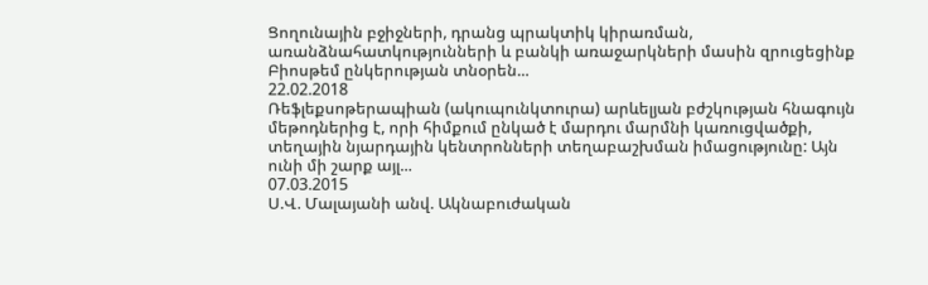Ցողունային բջիջների, դրանց պրակտիկ կիրառման, առանձնահատկությունների և բանկի առաջարկների մասին զրուցեցինք Բիոսթեմ ընկերության տնօրեն...
22.02.2018
Ռեֆլեքսոթերապիան (ակուպունկտուրա) արևելյան բժշկության հնագույն մեթոդներից է, որի հիմքում ընկած է մարդու մարմնի կառուցվածքի, տեղային նյարդային կենտրոնների տեղաբաշխման իմացությունը: Այն ունի մի շարք այլ...
07.03.2015
Ս.Վ. Մալայանի անվ. Ակնաբուժական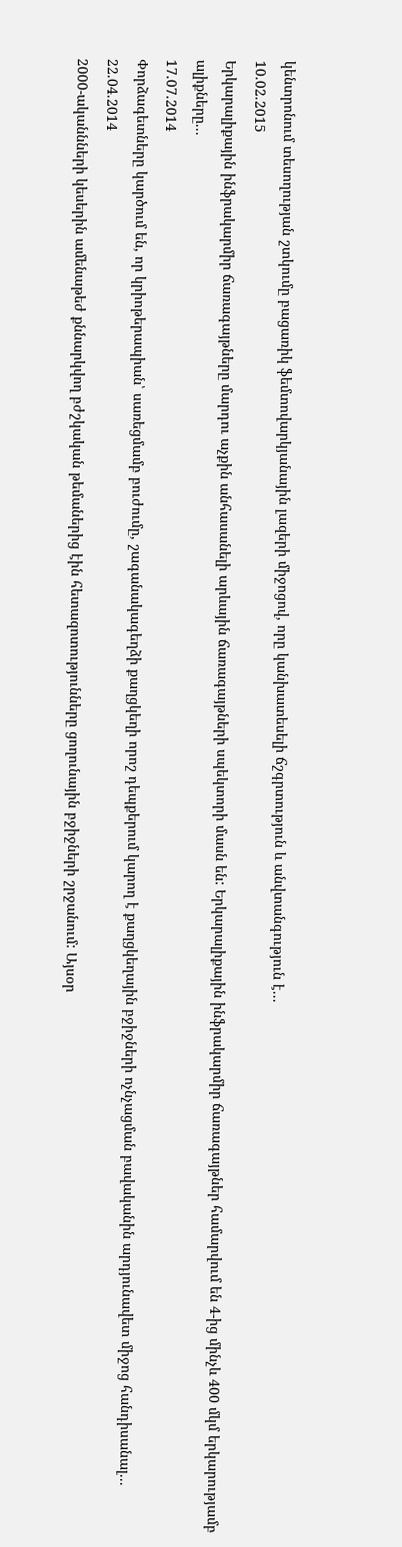կենտրոնում տեսողության շտկումը բացառիկ ֆեմտովարկյանային լազերի միջոցով, որը կանխատեսելի ճշգրտություն և անվտանգություն է...
10.02.2015
Երկարալիքային ինֆրակարմիր ճառագայթները մարդու աչքին անհասանելի արևային ճառագայթների սպեկտորի մասն են: Երկարալիքային ինֆրակարմիր ճառագայթներ համարվում են 4-ից մինչև 400 մկմ երկարությամբ ալիքները...
17.07.2014
Փորձագետները կարծում են, որ կրիոթերապիան՝ սառեցմամբ բուժումը, շագանակագեղձի քաղցկեղի որոշ դեպքերում կարող է քաղցկեղային բջիջների ոչնչացման բավականին արդյունավետ միջոց հանդիսանալ...
22.04.2014
2000-ականնների կեսերին ամենաթեժ քննարկվող բժշկական թեմաներից էին հետազոտությունները ցողունային բջիջների շրջանում: Այսօր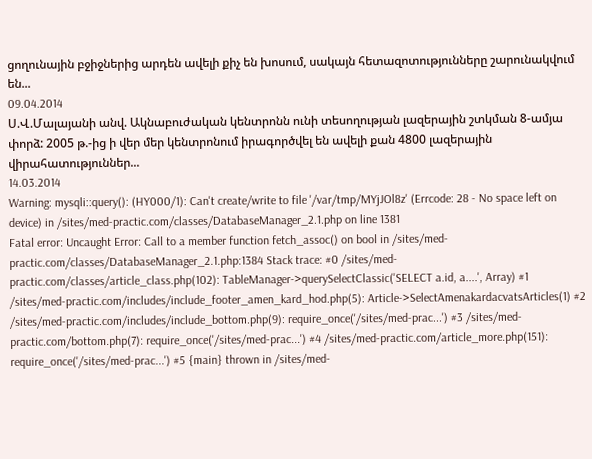ցողունային բջիջներից արդեն ավելի քիչ են խոսում, սակայն հետազոտությունները շարունակվում են...
09.04.2014
Ս.Վ.Մալայանի անվ. Ակնաբուժական կենտրոնն ունի տեսողության լազերային շտկման 8-ամյա փորձ: 2005 թ.-ից ի վեր մեր կենտրոնում իրագործվել են ավելի քան 4800 լազերային վիրահատություններ...
14.03.2014
Warning: mysqli::query(): (HY000/1): Can't create/write to file '/var/tmp/MYjJOl8z' (Errcode: 28 - No space left on device) in /sites/med-practic.com/classes/DatabaseManager_2.1.php on line 1381
Fatal error: Uncaught Error: Call to a member function fetch_assoc() on bool in /sites/med-practic.com/classes/DatabaseManager_2.1.php:1384 Stack trace: #0 /sites/med-practic.com/classes/article_class.php(102): TableManager->querySelectClassic('SELECT a.id, a....', Array) #1 /sites/med-practic.com/includes/include_footer_amen_kard_hod.php(5): Article->SelectAmenakardacvatsArticles(1) #2 /sites/med-practic.com/includes/include_bottom.php(9): require_once('/sites/med-prac...') #3 /sites/med-practic.com/bottom.php(7): require_once('/sites/med-prac...') #4 /sites/med-practic.com/article_more.php(151): require_once('/sites/med-prac...') #5 {main} thrown in /sites/med-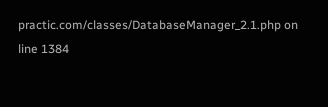practic.com/classes/DatabaseManager_2.1.php on line 1384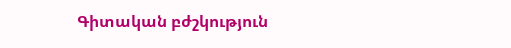Գիտական բժշկություն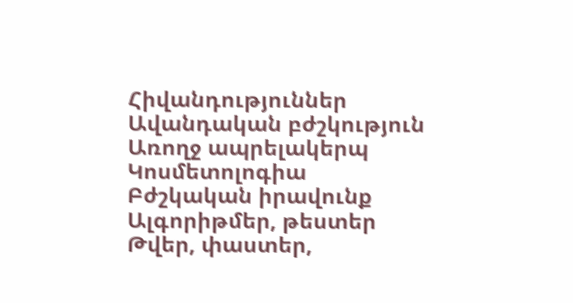Հիվանդություններ
Ավանդական բժշկություն
Առողջ ապրելակերպ
Կոսմետոլոգիա
Բժշկական իրավունք
Ալգորիթմեր, թեստեր
Թվեր, փաստեր,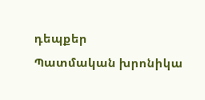դեպքեր
Պատմական խրոնիկա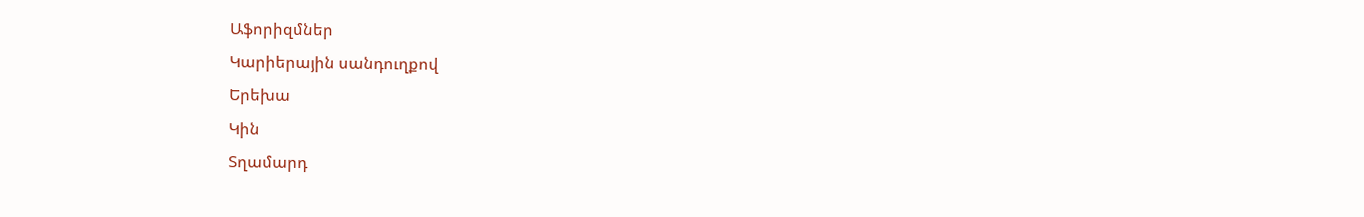Աֆորիզմներ
Կարիերային սանդուղքով
Երեխա
Կին
Տղամարդ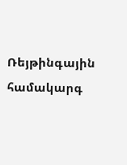Ռեյթինգային համակարգ